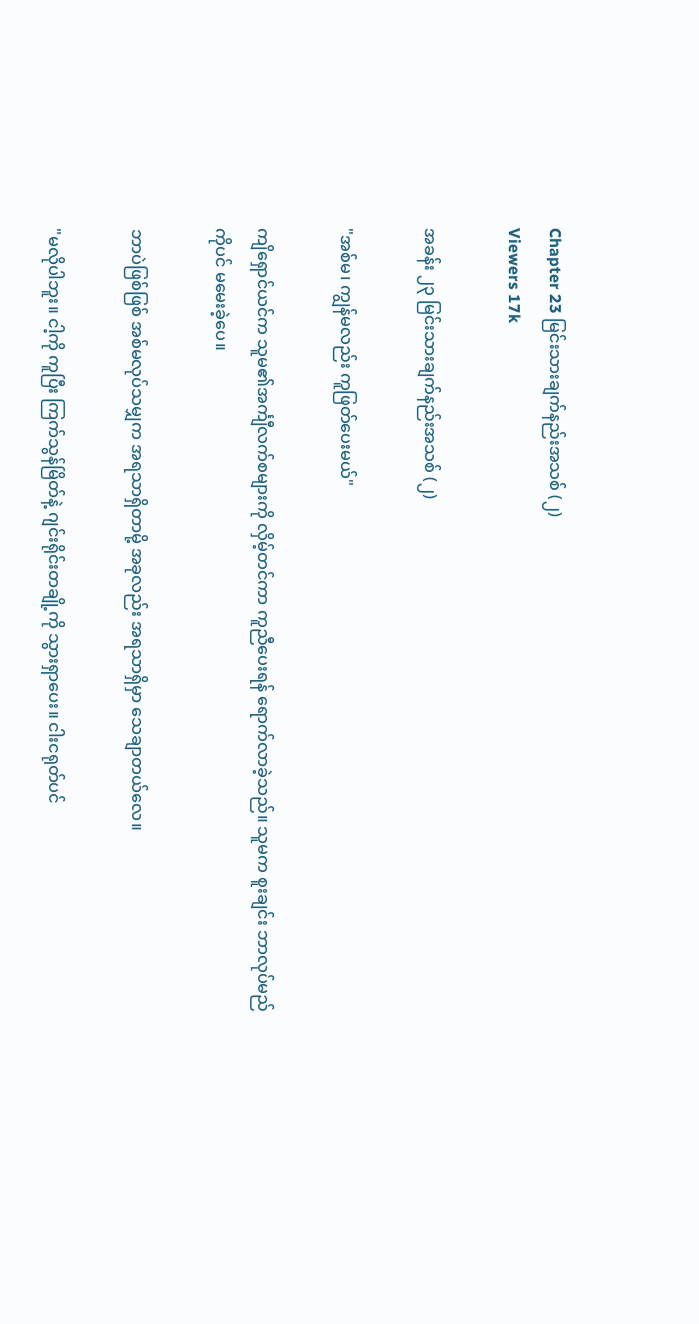Chapter 23 မြင်းသားချက်နည်းအသစ် (၂)
Viewers 17k

အခန်း ၂၃ မြင်းသားချက်နည်းအသစ် (၂)

"အစ်မ၊ ကျွန်မလည်း ကူဖြတ်ပေးမယ်"

ကျိရှောင်ယင်က သူမ၏အင်္ကျီလက်စများကို လှိမ့်တင်ကာ ကူညီပေးရန် ရောက်လာခဲ့သည်။ သူမက စူးချင်း ဘာလုပ်မည်ကိုပင် မမေးခဲ့ပေ။

ဘာပဲဖြစ်ဖြစ် အစ်မလုပ်သမျှက အရသာရှိတာမို့ အခုလည်း အရသာရှိမှာ သေချာတယ်လေ။

"မလိုပါဘူး။ ငါ့ကို ကူပြီး ကြက်သွန်မြိတ်နဲ့ ဂျင်းရိုင်းတချို့ကို သွားရှာပေး။ ငါးငရုတ်ပင်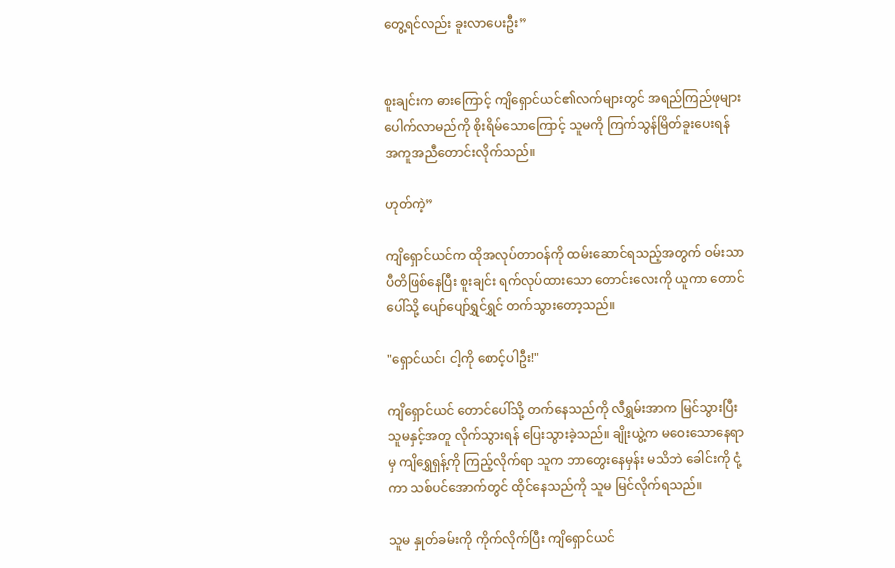တွေ့ရင်လည်း ခူးလာပေးဦး”


စူးချင်းက ဓားကြောင့် ကျိရှောင်ယင်၏လက်များတွင် အရည်ကြည်ဖုများပေါက်လာမည်ကို စိုးရိမ်သောကြောင့် သူမကို ကြက်သွန်မြိတ်ခူးပေးရန် အကူအညီတောင်းလိုက်သည်။

ဟုတ်ကဲ့”

ကျိရှောင်ယင်က ထိုအလုပ်တာဝန်ကို ထမ်းဆောင်ရသည့်အတွက် ဝမ်းသာပီတိဖြစ်နေပြီး စူးချင်း ရက်လုပ်ထားသော တောင်းလေးကို ယူကာ တောင်ပေါ်သို့ ပျော်ပျော်ရွှင်ရွှင် တက်သွားတော့သည်။

"ရှောင်ယင်၊ ငါ့ကို စောင့်ပါဦး!"

ကျိရှောင်ယင် တောင်ပေါ်သို့ တက်နေသည်ကို လီရွှမ်းအာက မြင်သွားပြီး သူမနှင့်အတူ လိုက်သွားရန် ပြေးသွားခဲ့သည်။ ချိုးယွဲ့က မဝေးသောနေရာမှ ကျိရွှေရှန့်ကို ကြည့်လိုက်ရာ သူက ဘာတွေးနေမှန်း မသိဘဲ ခေါင်းကို ငုံ့ကာ သစ်ပင်အောက်တွင် ထိုင်နေသည်ကို သူမ မြင်လိုက်ရသည်။

သူမ နှုတ်ခမ်းကို ကိုက်လိုက်ပြီး ကျိရှောင်ယင်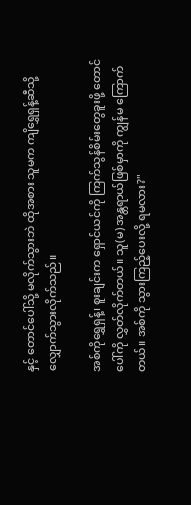နှင့် တောင်ပေါ်သို့ မလိုက်သွားဘဲ ထိုအစား သူမက ကျိရွှေရှန့်ဆီသို့ လျှောက်သွားလိုက်သည်။

အစ်ကိုရွှေရှန့်၊ စူးချင်းက ရှောင်ယင်ကို ကြက်သွန်စိမ်းတွေခူးဖို့ တောင်ပေါ်ကို လွှတ်လိုက်တယ်။ သူ(မ) အန္တရာယ်ဖြစ်မှာကို ကျွန်မ ကြောက်တယ်။ အစ်ကို သွားကြည့်ပေးလို့ ရမလား?"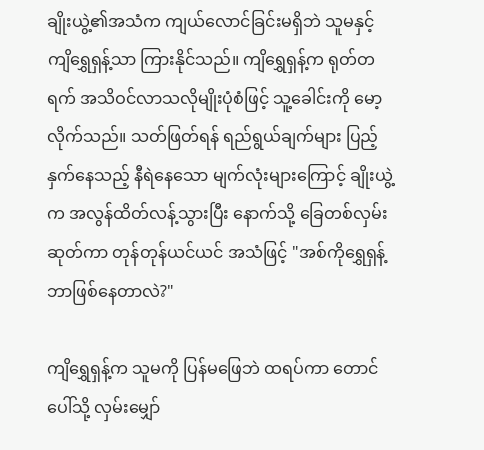ချိုးယွဲ့၏အသံက ကျယ်လောင်ခြင်းမရှိဘဲ သူမနှင့် ကျိရွှေရှန့်သာ ကြားနိုင်သည်။ ကျိရွှေရှန့်က ရုတ်တရက် အသိဝင်လာသလိုမျိုးပုံစံဖြင့် သူ့ခေါင်းကို မော့လိုက်သည်။ သတ်ဖြတ်ရန် ရည်ရွယ်ချက်များ ပြည့်နှက်နေသည့် နီရဲနေသော မျက်လုံးများကြောင့် ချိုးယွဲ့က အလွန်ထိတ်လန့်သွားပြီး နောက်သို့ ခြေတစ်လှမ်းဆုတ်ကာ တုန်တုန်ယင်ယင် အသံဖြင့် "အစ်ကိုရွှေရှန့် ဘာဖြစ်နေတာလဲ?"

ကျိရွှေရှန့်က သူမကို ပြန်မဖြေဘဲ ထရပ်ကာ တောင်ပေါ်သို့ လှမ်းမျှော်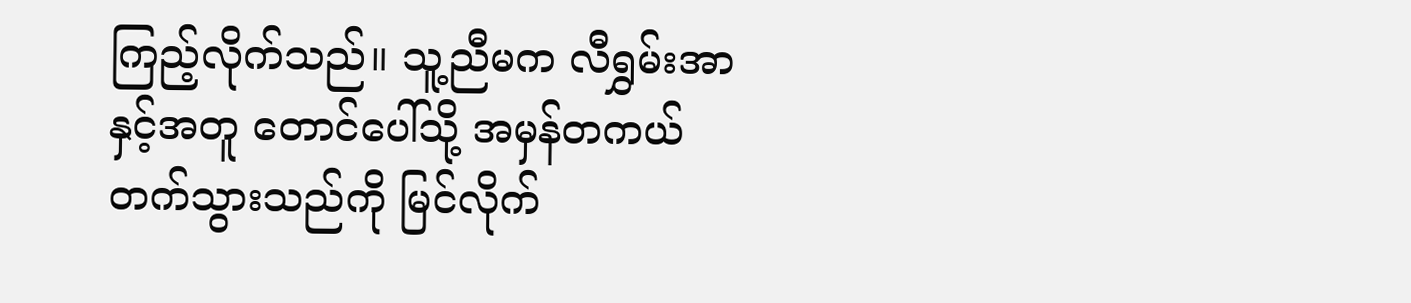ကြည့်လိုက်သည်။ သူ့ညီမက လီရွှမ်းအာနှင့်အတူ တောင်ပေါ်သို့ အမှန်တကယ် တက်သွားသည်ကို မြင်လိုက်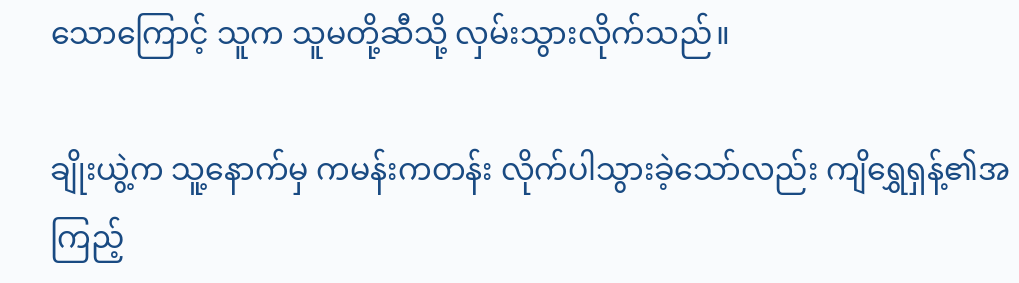သောကြောင့် သူက သူမတို့ဆီသို့ လှမ်းသွားလိုက်သည်။

ချိုးယွဲ့က သူ့နောက်မှ ကမန်းကတန်း လိုက်ပါသွားခဲ့သော်လည်း ကျိရွှေရှန့်၏အကြည့်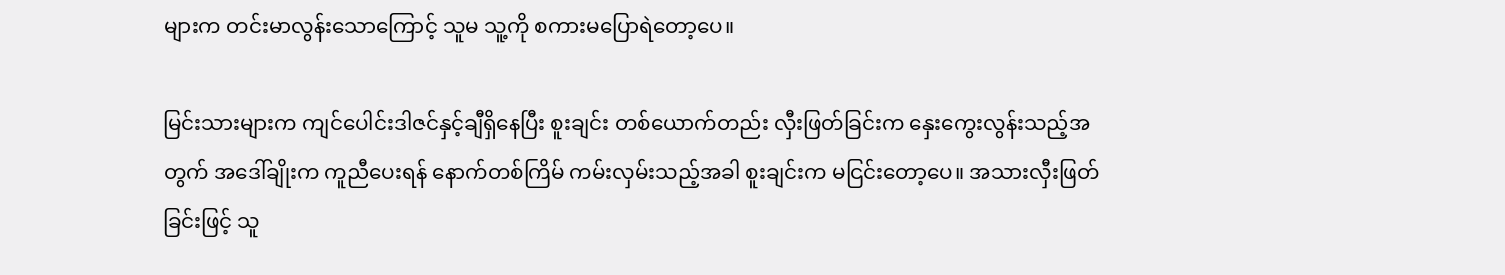များက တင်းမာလွန်းသောကြောင့် သူမ သူ့ကို စကားမပြောရဲတော့ပေ။

မြင်းသားများက ကျင်ပေါင်းဒါဇင်နှင့်ချီရှိနေပြီး စူးချင်း တစ်ယောက်တည်း လှီးဖြတ်ခြင်းက နှေးကွေးလွန်းသည့်အတွက် အ‌ဒေါ်ချိုးက ကူညီပေးရန် နောက်တစ်ကြိမ် ကမ်းလှမ်းသည့်အခါ စူးချင်းက မငြင်းတော့ပေ။ အသားလှီးဖြတ်ခြင်းဖြင့် သူ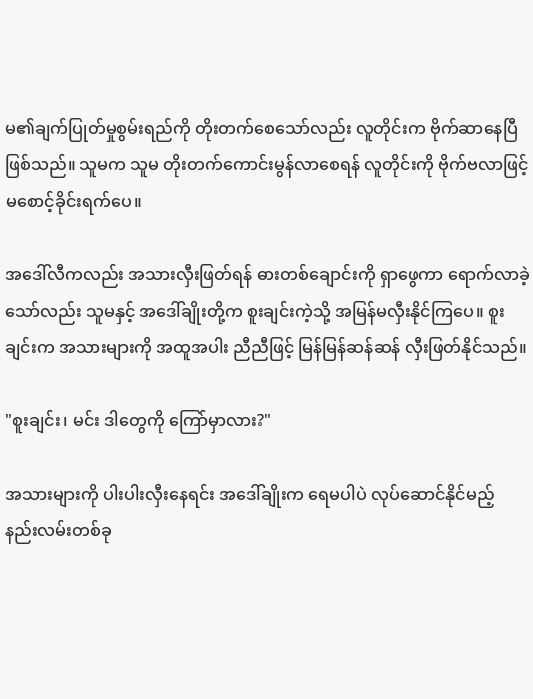မ၏ချက်ပြုတ်မှုစွမ်းရည်ကို တိုးတက်စေသော်လည်း လူတိုင်းက ဗိုက်ဆာနေပြီ ဖြစ်သည်။ သူမက သူမ တိုးတက်ကောင်းမွန်လာစေရန် လူတိုင်းကို ဗိုက်ဗလာဖြင့် မစောင့်ခိုင်းရက်ပေ။

အ‌ဒေါ်လီကလည်း အသားလှီးဖြတ်ရန် ဓားတစ်ချောင်းကို ရှာဖွေကာ ရောက်လာခဲ့သော်လည်း သူမနှင့် အ‌ဒေါ်ချိုးတို့က စူးချင်းကဲ့သို့ အမြန်မလှီးနိုင်ကြပေ။ စူးချင်းက အသားများကို အထူအပါး ညီညီဖြင့် မြန်မြန်ဆန်ဆန် လှီးဖြတ်နိုင်သည်။

"စူးချင်း၊ မင်း ဒါတွေကို ကြော်မှာလား?"

အသားများကို ပါးပါးလှီးနေရင်း အ‌ဒေါ်ချိုးက ရေမပါပဲ လုပ်ဆောင်နိုင်မည့် နည်းလမ်းတစ်ခု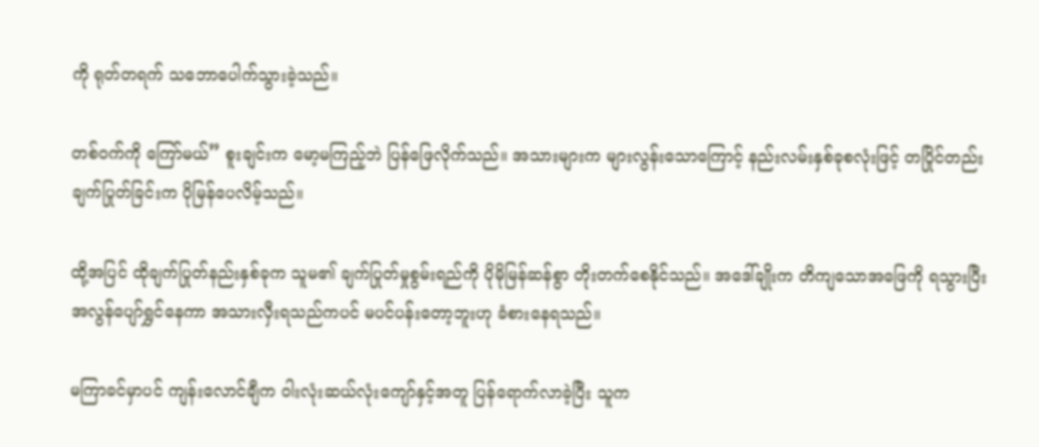ကို ရုတ်တရက် သဘောပေါက်သွားခဲ့သည်။

တစ်ဝက်ကို ကြော်မယ်” စူးချင်းက မော့မကြည့်ဘဲ ပြန်ဖြေလိုက်သည်။ အသားများက များလွန်းသောကြောင့် နည်းလမ်းနှစ်ခုစလုံးဖြင့် တပြိုင်တည်း ချက်ပြုတ်ခြင်းက ပိုမြန်ပေလိမ့်သည်။

ထို့အပြင် ထိုချက်ပြုတ်နည်းနှစ်ခုက သူမ၏ ချက်ပြုတ်မှုစွမ်းရည်ကို ပိုမိုမြန်ဆန်စွာ တိုးတက်စေနိုင်သည်။ အ‌ဒေါ်ချိုးက တိကျသောအဖြေကို ရသွားပြီး အလွန်ပျော်ရွှင်နေကာ အသားလှီးရသည်ကပင် မပင်ပန်းတော့ဘူးဟု ခံစားနေရသည်။

မကြာခင်မှာပင် ကျန်းလောင်ချီက ဝါးလုံးဆယ်လုံးကျော်နှင့်အတူ ပြန်ရောက်လာခဲ့ပြီး သူက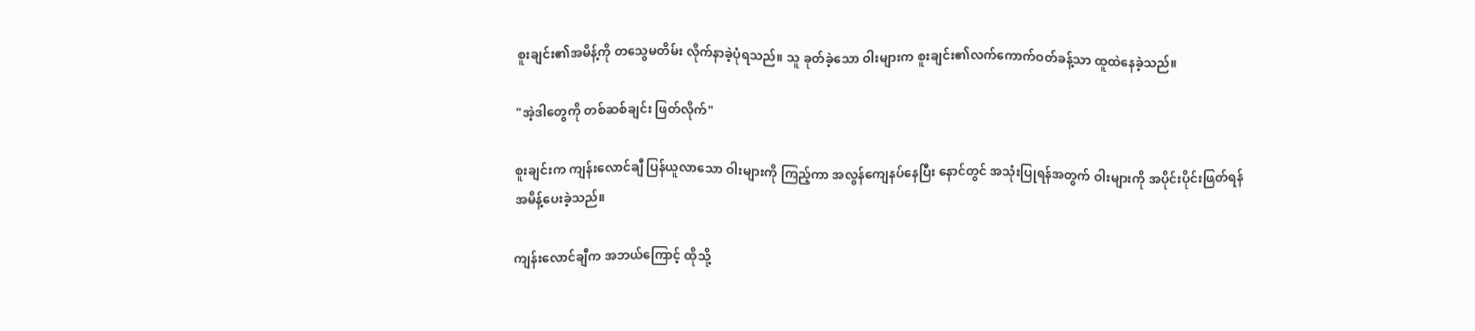စူးချင်း၏အမိန့်ကို တသွေမတိမ်း လိုက်နာခဲ့ပုံရသည်။ သူ ခုတ်ခဲ့သော ဝါးများက စူးချင်း၏လက်ကောက်ဝတ်ခန့်သာ ထူထဲနေခဲ့သည်။

"အဲ့ဒါတွေကို တစ်ဆစ်ချင်း ဖြတ်လိုက်"

စူးချင်းက ကျန်းလောင်ချီ ပြန်ယူလာသော ဝါးများကို ကြည့်ကာ အလွန်ကျေနပ်နေပြီး နောင်တွင် အသုံးပြုရန်အတွက် ဝါးများကို အပိုင်းပိုင်းဖြတ်ရန် အမိန့်ပေးခဲ့သည်။

ကျန်းလောင်ချီက အဘယ်ကြောင့် ထိုသို့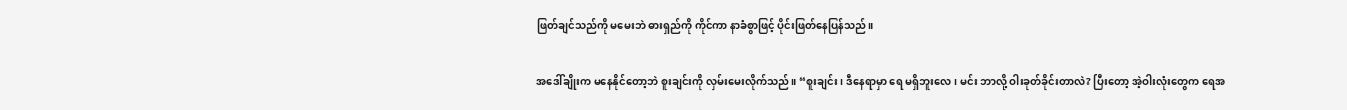ဖြတ်ချင်သည်ကို မမေးဘဲ ဓားရှည်ကို ကိုင်ကာ နာခံစွာဖြင့် ပိုင်းဖြတ်နေပြန်သည်။

အဒေါ်ချိုးက မနေနိုင်တော့ဘဲ စူးချင်းကို လှမ်းမေးလိုက်သည်။ “စူးချင်း၊ ဒီနေရာမှာ ရေ မရှိဘူးလေ၊ မင်း ဘာလို့ ဝါးခုတ်ခိုင်းတာလဲ? ပြီးတော့ အဲ့ဝါးလုံးတွေက ရေအ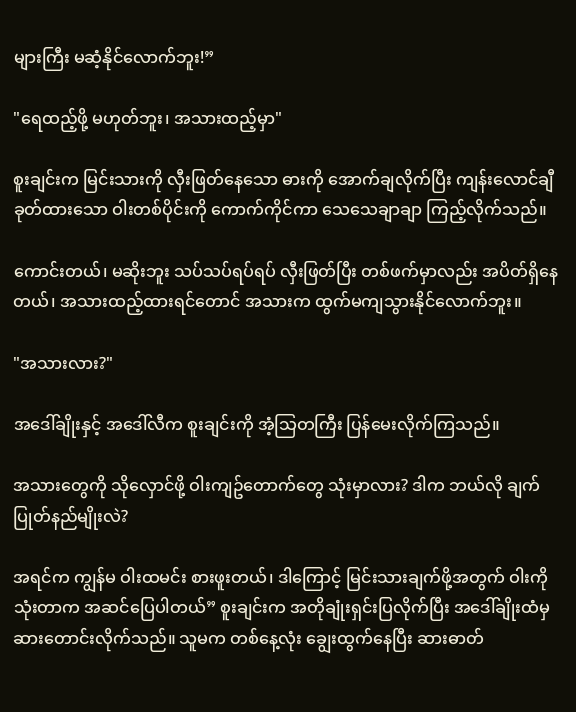များကြီး မဆံ့နိုင်လောက်ဘူး!”

"ရေထည့်ဖို့ မဟုတ်ဘူး၊ အသားထည့်မှာ"

စူးချင်းက မြင်းသားကို လှီးဖြတ်နေသော ဓားကို အောက်ချလိုက်ပြီး ကျန်းလောင်ချီ ခုတ်ထားသော ဝါးတစ်ပိုင်းကို ကောက်ကိုင်ကာ သေသေချာချာ ကြည့်လိုက်သည်။

ကောင်းတယ်၊ မဆိုးဘူး သပ်သပ်ရပ်ရပ် လှီးဖြတ်ပြီး တစ်ဖက်မှာလည်း အပိတ်ရှိနေတယ်၊ အသားထည့်ထားရင်တောင် အသားက ထွက်မကျသွားနိုင်လောက်ဘူး။

"အသားလား?"

အ‌ဒေါ်ချိုးနှင့် အ‌ဒေါ်လီက စူးချင်းကို အံ့သြတကြီး ပြန်မေးလိုက်ကြသည်။

အသားတွေကို သိုလှောင်ဖို့ ဝါးကျဥ်တောက်တွေ သုံးမှာလား? ဒါက ဘယ်လို ချက်ပြုတ်နည်မျိုးလဲ?

အရင်က ကျွန်မ ဝါးထမင်း စားဖူးတယ်၊ ဒါကြောင့် မြင်းသားချက်ဖို့အတွက် ဝါးကို သုံးတာက အဆင်ပြေပါတယ်” စူးချင်းက အတိုချုံးရှင်းပြလိုက်ပြီး အ‌ဒေါ်ချိုးထံမှ ဆားတောင်းလိုက်သည်။ သူမက တစ်နေ့လုံး ချွေးထွက်နေပြီး ဆားဓာတ်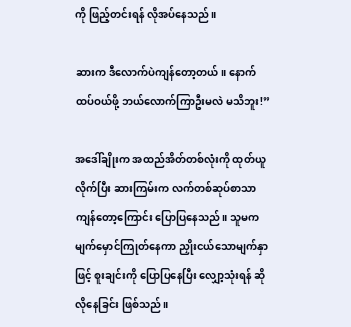ကို ဖြည့်တင်းရန် လိုအပ်နေသည်။

ဆားက ဒီလောက်ပဲကျန်တော့တယ်။ နောက်ထပ်ဝယ်ဖို့ ဘယ်လောက်ကြာဦးမလဲ မသိဘူး!”

အ‌ဒေါ်ချိုးက အထည်အိတ်တစ်လုံးကို ထုတ်ယူလိုက်ပြီး ဆားကြမ်းက လက်တစ်ဆုပ်စာသာ ကျန်တော့ကြောင်း ပြောပြနေသည်။ သူမက မျက်မှောင်ကြုတ်နေကာ ညှိုးငယ်သောမျက်နှာဖြင့် စူးချင်းကို ပြောပြနေပြီး လျှော့သုံးရန် ဆိုလိုနေခြင်း ဖြစ်သည်။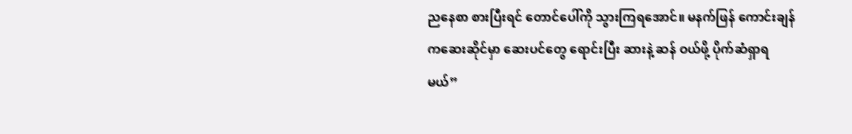ညနေစာ စားပြီးရင် တောင်ပေါ်ကို သွားကြရအောင်။ မနက်ဖြန် ကောင်းချန်ကဆေးဆိုင်မှာ ဆေးပင်တွေ ရောင်းပြီး ဆားနဲ့ ဆန် ဝယ်ဖို့ ပိုက်ဆံရှာရမယ်”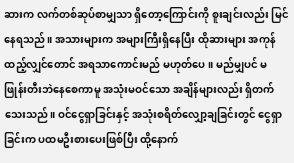ဆားက လက်တစ်ဆုပ်စာမျှသာ ရှိတော့ကြောင်းကို စူးချင်းလည်း မြင်နေရသည်။ အသားများက အများကြီးရှိနေပြီး ထိုဆားများ အကုန်ထည့်လျှင်တောင် အရသာကောင်းမည် မဟုတ်ပေ။ မည်မျှပင် မဖြုန်းတီးဘဲနေစေကာမူ အသုံးမဝင်သော အချိန်များလည်း ရှိတက်သေးသည်။ ဝင်ငွေရှာခြင်းနှင့် အသုံးစရိတ်လျှော့ချခြင်းတွင် ငွေရှာခြင်းက ပထမဦးစားပေးဖြစ်ပြီး ထို့နောက်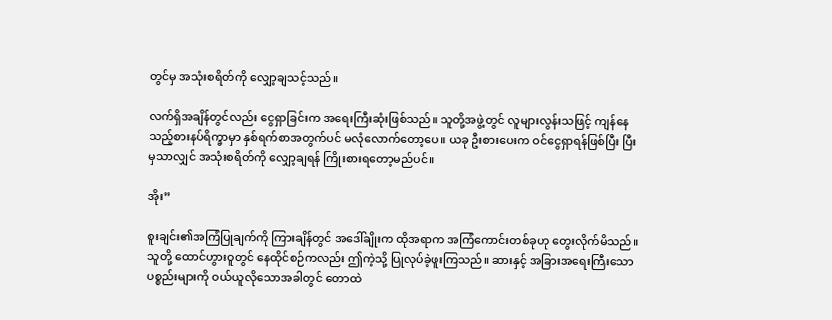တွင်မှ အသုံးစရိတ်ကို လျှော့ချသင့်သည်။

လက်ရှိအချိန်တွင်လည်း ငွေရှာခြင်းက အရေးကြီးဆုံးဖြစ်သည်။ သူတို့အဖွဲ့တွင် လူများလွန်းသဖြင့် ကျန်နေသည့်စားနပ်ရိက္ခာမှာ နှစ်ရက်စာအတွက်ပင် မလုံလောက်တော့ပေ။ ယခု ဦးစားပေးက ဝင်ငွေရှာရန်ဖြစ်ပြီး ပြီးမှသာလျှင် အသုံးစရိတ်ကို လျှော့ချရန် ကြိုးစားရတော့မည်ပင်။

အိုး”

စူးချင်း၏အကြံပြုချက်ကို ကြားချိန်တွင် အ‌ဒေါ်ချိုးက ထိုအရာက အကြံကောင်းတစ်ခုဟု တွေးလိုက်မိသည်။ သူတို့ ထောင်ဟွားဝူတွင် နေထိုင်စဉ်ကလည်း ဤကဲ့သို့ ပြုလုပ်ခဲ့ဖူးကြသည်။ ဆားနှင့် အခြားအရေးကြီးသောပစ္စည်းများကို ဝယ်ယူလိုသောအခါတွင် တောထဲ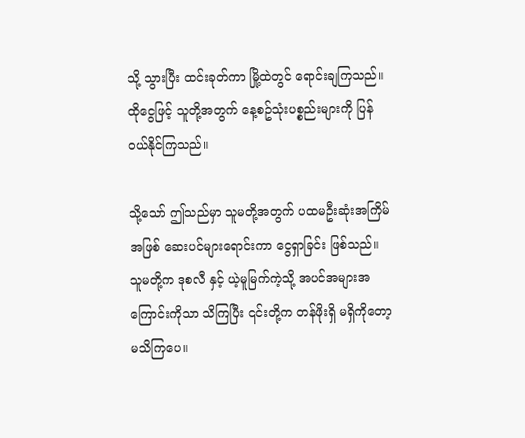သို့ သွားပြီး ထင်းခုတ်ကာ မြို့ထဲတွင် ရောင်းချကြသည်။ ထိုငွေဖြင့် သူတို့အတွက် နေ့စဥ်သုံးပစ္စည်းများကို ပြန်ဝယ်နိုင်ကြသည်။

သို့သော် ဤသည်မှာ သူမတို့အတွက် ပထမဦးဆုံးအကြိမ်အဖြစ် ဆေးပင်များရောင်းကာ ငွေရှာခြင်း ဖြစ်သည်။ သူမတို့က ဒုစလီ နှင့် ယဲ့မူမြက်ကဲ့သို့ အပင်အများအကြောင်းကိုသာ သိကြပြီး ၎င်းတို့က တန်ဖိုးရှိ မရှိကိုတော့ မသိကြပေ။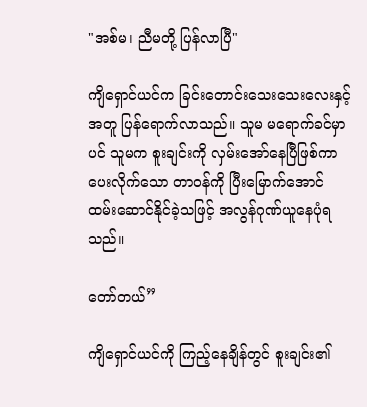"အစ်မ၊ ညီမတို့ ပြန်လာပြီ"

ကျိရှောင်ယင်က ခြင်းတောင်းသေးသေးလေးနှင့်အတူ ပြန်ရောက်လာသည်။ သူမ မရောက်ခင်မှာပင် သူမက စူးချင်းကို လှမ်း‌အော်နေပြီဖြစ်ကာ ပေးလိုက်သော တာဝန်ကို ပြီးမြောက်အောင် ထမ်းဆောင်နိုင်ခဲ့သဖြင့် အလွန်ဂုဏ်ယူနေပုံရသည်။

တော်တယ်”

ကျိရှောင်ယင်ကို ကြည့်နေချိန်တွင် စူးချင်း၏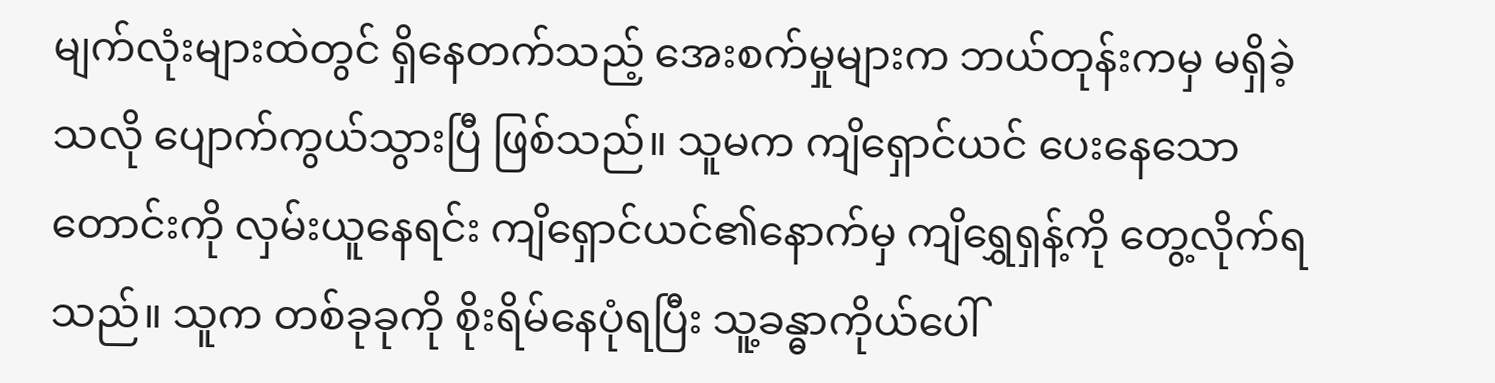မျက်လုံးများထဲတွင် ရှိနေတက်သည့် အေးစက်မှုများက ဘယ်တုန်းကမှ မရှိခဲ့သလို ပျောက်ကွယ်သွားပြီ ဖြစ်သည်။ သူမက ကျိရှောင်ယင် ပေးနေသော တောင်းကို လှမ်းယူနေရင်း ကျိရှောင်ယင်၏နောက်မှ ကျိရွှေရှန့်ကို တွေ့လိုက်ရသည်။ သူက တစ်ခုခုကို စိုးရိမ်နေပုံရပြီး သူ့ခန္ဓာကိုယ်ပေါ်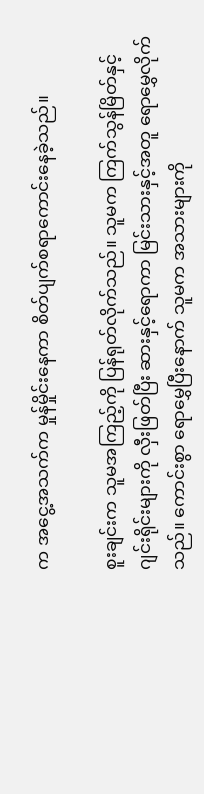က အငွေ့အသက်က မှုန်မှိုင်းနေကာ စိတ်ပျက်စရာကောင်းနေခဲ့သည်။

စူးချင်းက သူမအကြည့်ကို ပြန်ရုတ်လိုက်သည်။ သူမက ကြက်သွန်မြိတ်နှင့် ဂျင်းရိုင်းများကို လှီးဖြတ်ပြီး ဆားနှင့်ရောကာ မြင်းသားနှင့်အတူ ‌ရောမွှေလိုက်သည်။ ကောင်းစွာ ရောမွှေပြီးနောက် သူမက အသားများကို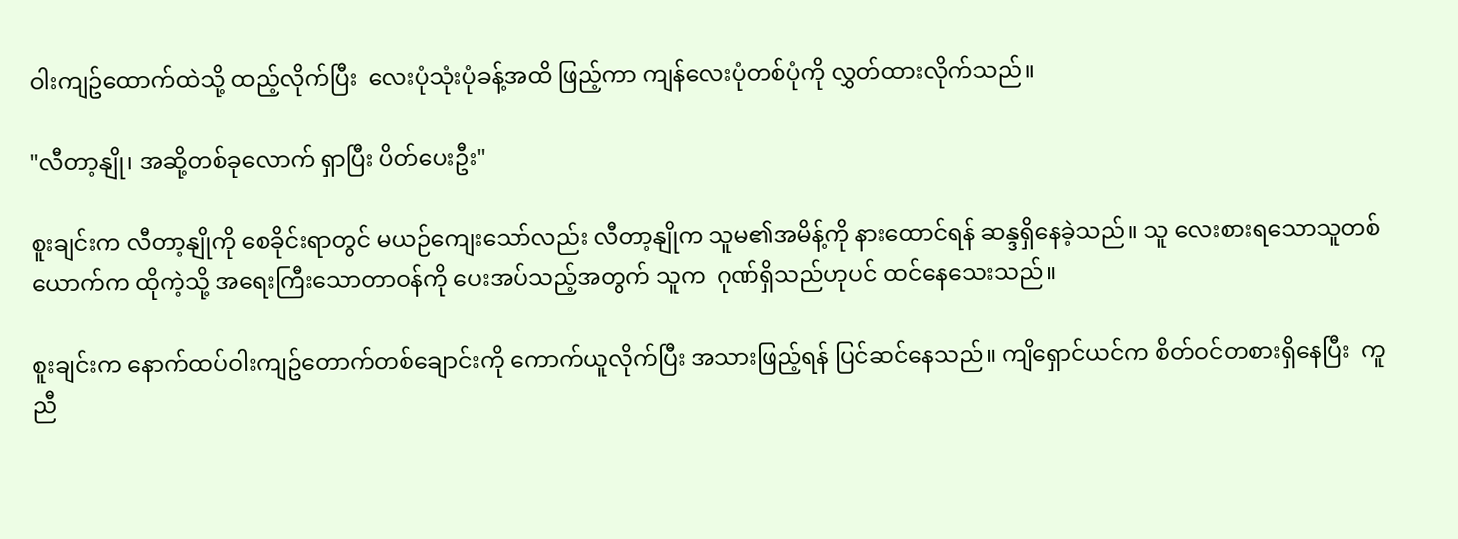ဝါးကျဥ်ထောက်ထဲသို့ ထည့်လိုက်ပြီး  လေးပုံသုံးပုံခန့်အထိ ဖြည့်ကာ ကျန်လေးပုံတစ်ပုံကို လွှတ်ထားလိုက်သည်။

"လီတာ့နျို၊ အဆို့တစ်ခုလောက် ရှာပြီး ပိတ်ပေးဦး"

စူးချင်းက လီတာ့နျိုကို စေခိုင်းရာတွင် မယဉ်ကျေးသော်လည်း လီတာ့နျိုက သူမ၏အမိန့်ကို နားထောင်ရန် ဆန္ဒရှိနေခဲ့သည်။ သူ လေးစားရသောသူတစ်ယောက်က ထိုကဲ့သို့ အရေးကြီးသောတာဝန်ကို ပေးအပ်သည့်အတွက် သူက  ဂုဏ်ရှိသည်ဟုပင် ထင်နေသေးသည်။

စူးချင်းက နောက်ထပ်ဝါးကျဥ်တောက်တစ်ချောင်းကို ကောက်ယူလိုက်ပြီး အသားဖြည့်ရန် ပြင်ဆင်နေသည်။ ကျိရှောင်ယင်က စိတ်ဝင်တစားရှိနေပြီး  ကူညီ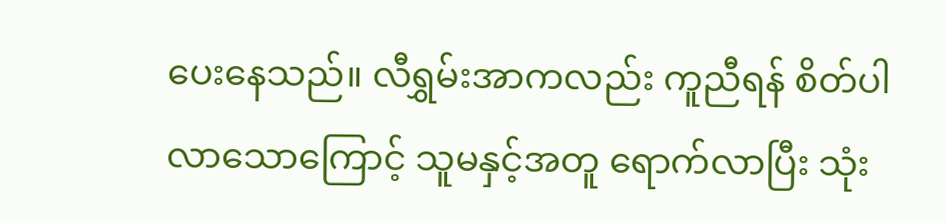ပေးနေသည်။ လီရွှမ်းအာကလည်း ကူညီရန် စိတ်ပါလာသောကြောင့် သူမနှင့်အတူ ရောက်လာပြီး သုံး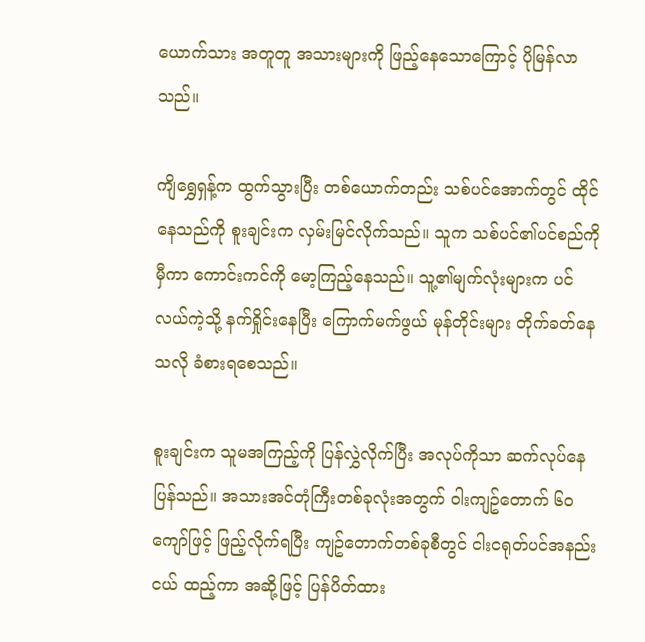ယောက်သား အတူတူ အသားများကို ဖြည့်နေသောကြောင့် ပိုမြန်လာသည်။

ကျိရွှေရှန့်က ထွက်သွားပြီး တစ်ယောက်တည်း သစ်ပင်အောက်တွင် ထိုင်နေသည်ကို စူးချင်းက လှမ်းမြင်လိုက်သည်။ သူက သစ်ပင်၏ပင်စည်ကို မှီကာ ကောင်းကင်ကို မော့ကြည့်နေသည်။ သူ့၏မျက်လုံးများက ပင်လယ်ကဲ့သို့ နက်ရှိုင်းနေပြီး ကြောက်မက်ဖွယ် မုန်တိုင်းများ တိုက်ခတ်နေသလို ခံစားရစေသည်။

စူးချင်းက သူမအကြည့်ကို ပြန်လွှဲလိုက်ပြီး အလုပ်ကိုသာ ဆက်လုပ်နေပြန်သည်။ အသားအင်တုံကြီးတစ်ခုလုံးအတွက် ဝါးကျဥ်တောက် ၆၀ ကျော်ဖြင့် ဖြည့်လိုက်ရပြီး ကျဥ်တောက်တစ်ခုစီတွင် ငါးငရုတ်ပင်အနည်းငယ် ထည့်ကာ အဆို့ဖြင့် ပြန်ပိတ်ထား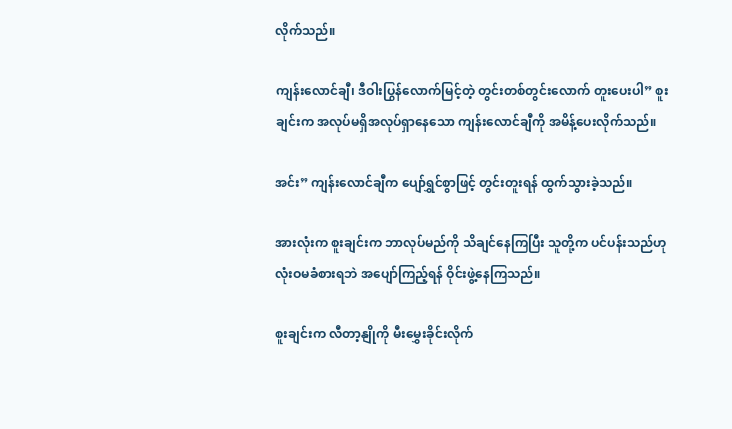လိုက်သည်။

ကျန်းလောင်ချီ၊ ဒီဝါးပြွန်လောက်မြင့်တဲ့ တွင်းတစ်တွင်းလောက် တူးပေးပါ” စူးချင်းက အလုပ်မရှိအလုပ်ရှာနေသော ကျန်းလောင်ချီကို အမိန့်ပေးလိုက်သည်။

အင်း” ကျန်းလောင်ချီက ပျော်ရွှင်စွာဖြင့် တွင်းတူးရန် ထွက်သွားခဲ့သည်။

အားလုံးက စူးချင်းက ဘာလုပ်မည်ကို သိချင်နေကြပြီး သူတို့က ပင်ပန်းသည်ဟု လုံးဝမခံစားရဘဲ အပျော်ကြည့်ရန် ဝိုင်းဖွဲ့နေကြသည်။

စူးချင်းက လီတာ့နျိုကို မီးမွှေးခိုင်းလိုက်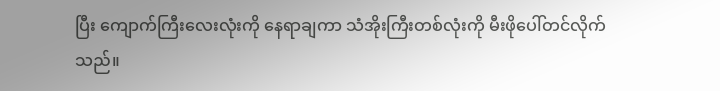ပြီး ကျောက်ကြီးလေးလုံးကို နေရာချကာ သံအိုးကြီးတစ်လုံးကို မီးဖိုပေါ်တင်လိုက်သည်။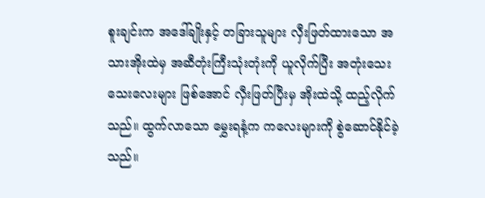စူးချင်းက အ‌ဒေါ်ချိုးနှင့် တခြားသူများ လှီးဖြတ်ထားသော အသားအိုးထဲမှ အဆီတုံးကြီးသုံးတုံးကို ယူလိုက်ပြီး အတုံးသေးသေးလေးများ ဖြစ်အောင် လှီးဖြတ်ပြီးမှ အိုးထဲသို့ ထည့်လိုက်သည်။ ထွက်လာသော မွှေးရနံ့က ကလေးများကို စွဲဆောင်နိုင်ခဲ့သည်။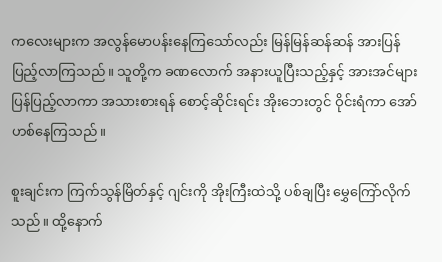ကလေးများက အလွန်မောပန်းနေကြသော်လည်း မြန်မြန်ဆန်ဆန် အားပြန်ပြည့်လာကြသည်။ သူတို့က ခဏလောက် အနားယူပြီးသည့်နှင့် အားအင်များ ပြန်ပြည့်လာကာ အသားစားရန် စောင့်ဆိုင်းရင်း အိုးဘေးတွင် ဝိုင်းရံကာ အော်ဟစ်နေကြသည်။

စူးချင်းက ကြက်သွန်မြိတ်နှင့် ဂျင်းကို အိုးကြီးထဲသို့ ပစ်ချပြီး မွှေကြော်လိုက်သည်။ ထို့နောက်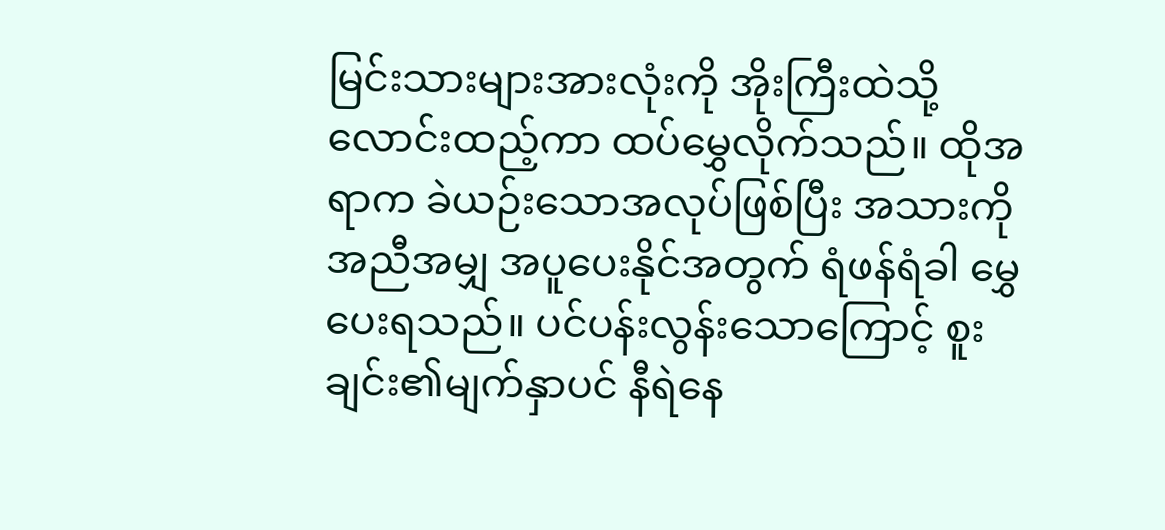မြင်းသားများအားလုံးကို အိုးကြီးထဲသို့လောင်းထည့်ကာ ထပ်မွှေလိုက်သည်။ ထိုအရာက ခဲယဉ်းသောအလုပ်ဖြစ်ပြီး အသားကို အညီအမျှ အပူပေးနိုင်အတွက် ရံဖန်ရံခါ မွှေပေးရသည်။ ပင်ပန်းလွန်းသောကြောင့် စူးချင်း၏မျက်နှာပင် နီရဲနေ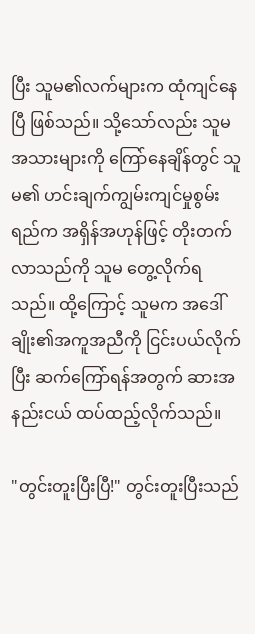ပြီး သူမ၏လက်များက ထုံကျင်နေပြီ ဖြစ်သည်။ သို့သော်လည်း သူမ အသားများကို ကြော်နေချိန်တွင် သူမ၏ ဟင်းချက်ကျွမ်းကျင်မှုစွမ်းရည်က အရှိန်အဟုန်ဖြင့် တိုးတက်လာသည်ကို သူမ တွေ့လိုက်ရသည်။ ထို့ကြောင့် သူမက အ‌ဒေါ်ချိုး၏အကူအညီကို ငြင်းပယ်လိုက်ပြီး ဆက်ကြော်ရန်အတွက် ဆားအနည်းငယ် ထပ်ထည့်လိုက်သည်။

"တွင်းတူးပြီးပြီ!" တွင်းတူးပြီးသည်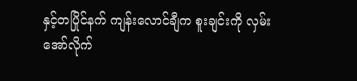နှင့်တပြိုင်နက် ကျန်းလောင်ချီက စူးချင်းကို လှမ်းအော်လိုက်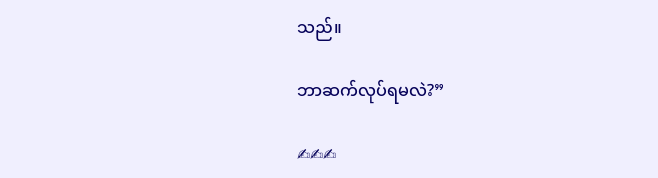သည်။

ဘာဆက်လုပ်ရမလဲ?”

✍✍✍